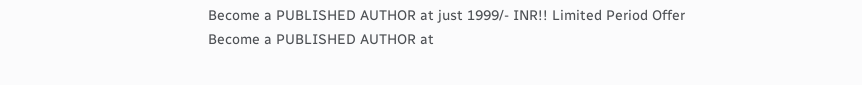Become a PUBLISHED AUTHOR at just 1999/- INR!! Limited Period Offer
Become a PUBLISHED AUTHOR at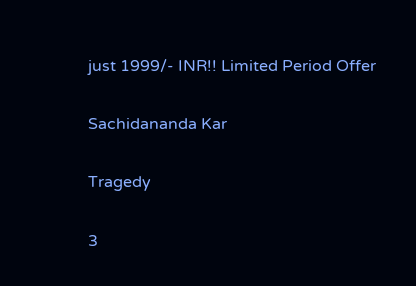just 1999/- INR!! Limited Period Offer

Sachidananda Kar

Tragedy

3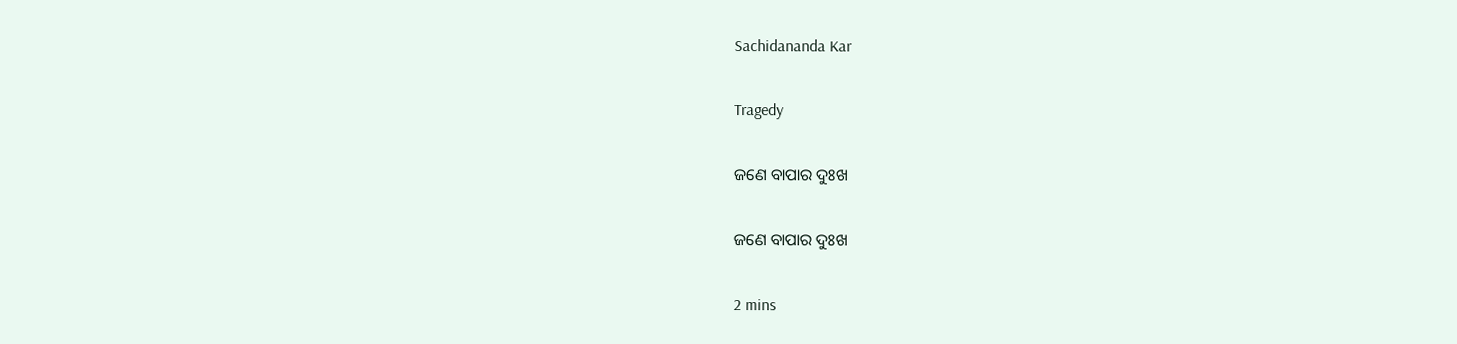Sachidananda Kar

Tragedy

ଜଣେ ବାପାର ଦୁଃଖ

ଜଣେ ବାପାର ଦୁଃଖ

2 mins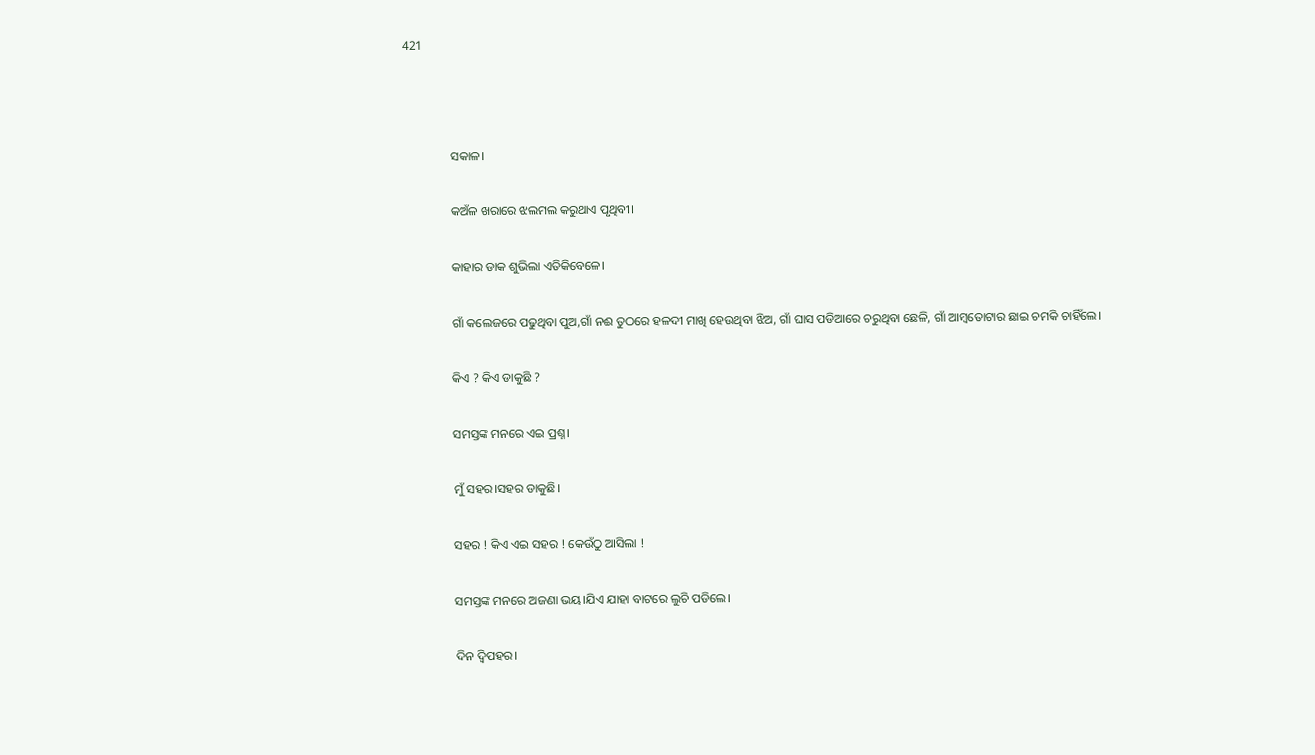421



               ସକାଳ।

               କଅଁଳ ଖରାରେ ଝଲମଲ କରୁଥାଏ ପୃଥିବୀ।

               କାହାର ଡାକ ଶୁଭିଲା ଏତିକିବେଳେ।

               ଗାଁ କଲେଜରେ ପଢୁଥିବା ପୁଅ,ଗାଁ ନଈ ତୁଠରେ ହଳଦୀ ମାଖି ହେଉଥିବା ଝିଅ, ଗାଁ ଘାସ ପଡିଆରେ ଚରୁଥିବା ଛେଳି, ଗାଁ ଆମ୍ବତୋଟାର ଛାଇ ଚମକି ଚାହିଁଲେ।

               କିଏ ? କିଏ ଡାକୁଛି ?

               ସମସ୍ତଙ୍କ ମନରେ ଏଇ ପ୍ରଶ୍ନ।

               ମୁଁ ସହର।ସହର ଡାକୁଛି।

               ସହର ! କିଏ ଏଇ ସହର ! କେଉଁଠୁ ଆସିଲା !

               ସମସ୍ତଙ୍କ ମନରେ ଅଜଣା ଭୟ।ଯିଏ ଯାହା ବାଟରେ ଲୁଚି ପଡିଲେ।

               ଦିନ ଦ୍ବିପହର।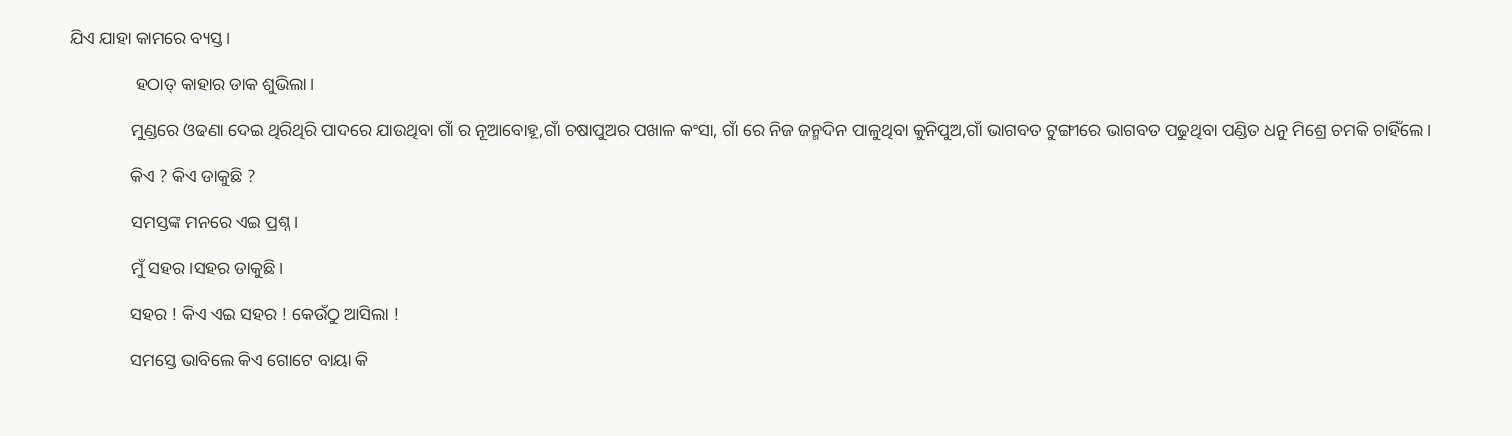ଯିଏ ଯାହା କାମରେ ବ୍ୟସ୍ତ।

               ହଠାତ୍ କାହାର ଡାକ ଶୁଭିଲା।

              ମୁଣ୍ଡରେ ଓଢଣା ଦେଇ ଥିରିଥିରି ପାଦରେ ଯାଉଥିବା ଗାଁ ର ନୂଆବୋହୂ,ଗାଁ ଚଷାପୁଅର ପଖାଳ କଂସା, ଗାଁ ରେ ନିଜ ଜନ୍ମଦିନ ପାଳୁଥିବା କୁନିପୁଅ,ଗାଁ ଭାଗବତ ଟୁଙ୍ଗୀରେ ଭାଗବତ ପଢୁଥିବା ପଣ୍ଡିତ ଧନୁ ମିଶ୍ରେ ଚମକି ଚାହିଁଲେ।

              କିଏ ? କିଏ ଡାକୁଛି ?

              ସମସ୍ତଙ୍କ ମନରେ ଏଇ ପ୍ରଶ୍ନ।

              ମୁଁ ସହର।ସହର ଡାକୁଛି।

              ସହର ! କିଏ ଏଇ ସହର ! କେଉଁଠୁ ଆସିଲା !

              ସମସ୍ତେ ଭାବିଲେ କିଏ ଗୋଟେ ବାୟା କି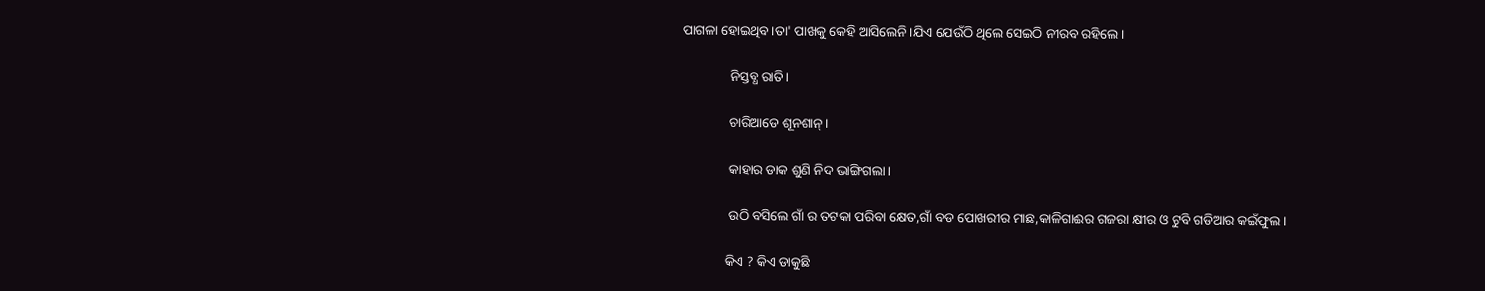ପାଗଳା ହୋଇଥିବ।ତା' ପାଖକୁ କେହି ଆସିଲେନି।ଯିଏ ଯେଉଁଠି ଥିଲେ ସେଇଠି ନୀରବ ରହିଲେ।

              ନିସ୍ତବ୍ଧ ରାତି।

              ଚାରିଆଡେ ଶୂନଶାନ୍।

              କାହାର ଡାକ ଶୁଣି ନିଦ ଭାଙ୍ଗିଗଲା।

              ଉଠି ବସିଲେ ଗାଁ ର ତଟକା ପରିବା କ୍ଷେତ,ଗାଁ ବଡ ପୋଖରୀର ମାଛ,କାଳିଗାଈର ଗଜରା କ୍ଷୀର ଓ ଟୁବି ଗଡିଆର କଇଁଫୁଲ।

             କିଏ ? କିଏ ଡାକୁଛି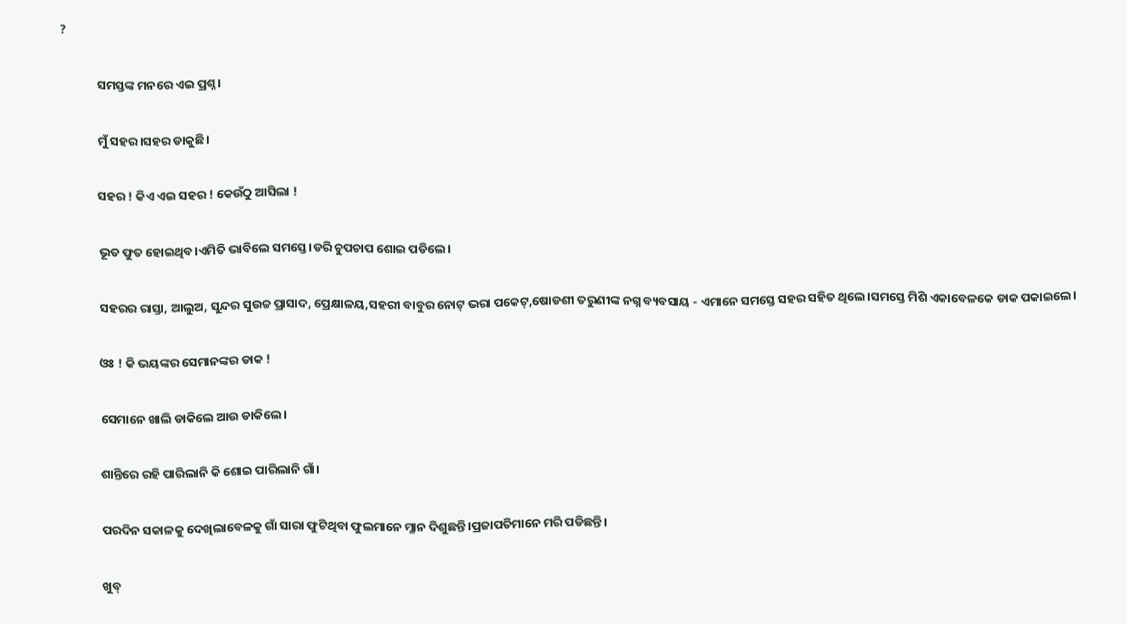?

             ସମସ୍ତଙ୍କ ମନରେ ଏଇ ପ୍ରଶ୍ନ।

             ମୁଁ ସହର।ସହର ଡାକୁଛି।

             ସହର ! କିଏ ଏଇ ସହର ! କେଉଁଠୁ ଆସିଲା !

             ଭୂତ ଫୁତ ହୋଇଥିବ।ଏମିତି ଭାବିଲେ ସମସ୍ତେ।ଡରି ଚୁପଚାପ ଶୋଇ ପଡିଲେ।

             ସହରର ରାସ୍ତା, ଆଲୁଅ, ସୁନ୍ଦର ସୁଉଚ୍ଚ ପ୍ରାସାଦ, ପ୍ରେକ୍ଷାଳୟ,ସହରୀ ବାବୁର ନୋଟ୍ ଭରା ପକେଟ୍,ଷୋଡଶୀ ତରୁଣୀଙ୍କ ନଗ୍ନ ବ୍ୟବସାୟ - ଏମାନେ ସମସ୍ତେ ସହର ସହିତ ଥିଲେ।ସମସ୍ତେ ମିଶି ଏକାବେଳକେ ଡାକ ପକାଇଲେ।

             ଓଃ ! କି ଭୟଙ୍କର ସେମାନଙ୍କର ଡାକ !

             ସେମାନେ ଖାଲି ଡାକିଲେ ଆଉ ଡାକିଲେ।

             ଶାନ୍ତିରେ ରହି ପାରିଲାନି କି ଶୋଇ ପାରିଲାନି ଗାଁ।

             ପରଦିନ ସକାଳକୁ ଦେଖିଲାବେଳକୁ ଗାଁ ସାରା ଫୁଟିଥିବା ଫୁଲମାନେ ମ୍ଳାନ ଦିଶୁଛନ୍ତି।ପ୍ରଜାପତିମାନେ ମରି ପଡିଛନ୍ତି।

             ଖୁବ୍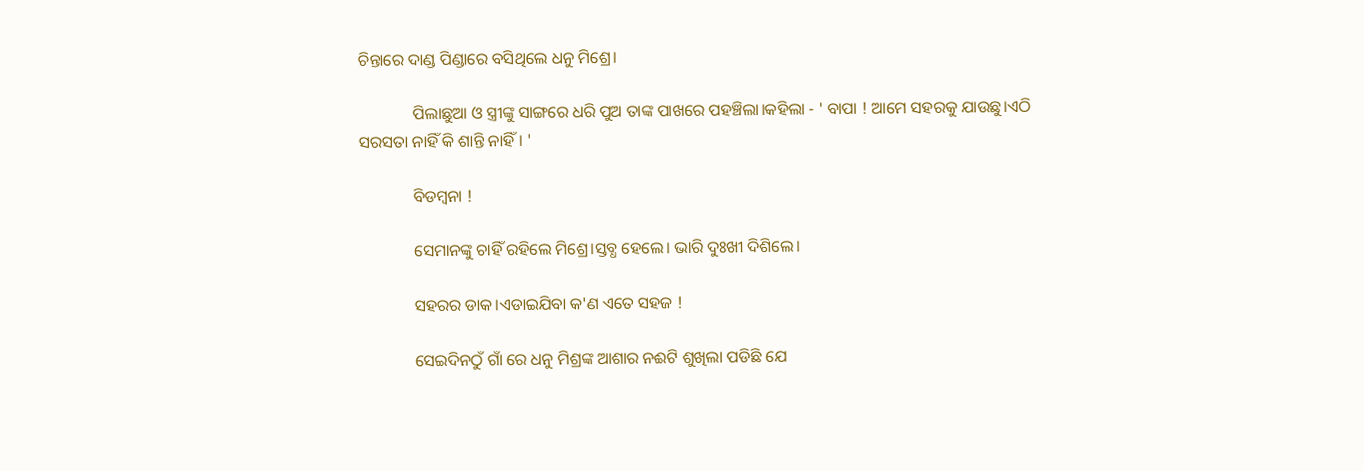ଚିନ୍ତାରେ ଦାଣ୍ଡ ପିଣ୍ଡାରେ ବସିଥିଲେ ଧନୁ ମିଶ୍ରେ।

             ପିଲାଛୁଆ ଓ ସ୍ତ୍ରୀଙ୍କୁ ସାଙ୍ଗରେ ଧରି ପୁଅ ତାଙ୍କ ପାଖରେ ପହଞ୍ଚିଲା।କହିଲା - ' ବାପା ! ଆମେ ସହରକୁ ଯାଉଛୁ।ଏଠି ସରସତା ନାହିଁ କି ଶାନ୍ତି ନାହିଁ। '

             ବିଡମ୍ବନା !

             ସେମାନଙ୍କୁ ଚାହିଁ ରହିଲେ ମିଶ୍ରେ।ସ୍ତବ୍ଧ ହେଲେ। ଭାରି ଦୁଃଖୀ ଦିଶିଲେ।

             ସହରର ଡାକ।ଏଡାଇଯିବା କ'ଣ ଏତେ ସହଜ !

             ସେଇଦିନଠୁଁ ଗାଁ ରେ ଧନୁ ମିଶ୍ରଙ୍କ ଆଶାର ନଈଟି ଶୁଖିଲା ପଡିଛି ଯେ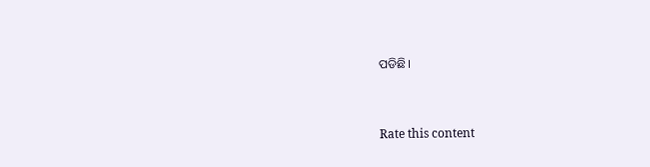ପଡିଛି।


Rate this content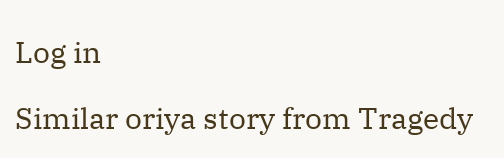Log in

Similar oriya story from Tragedy